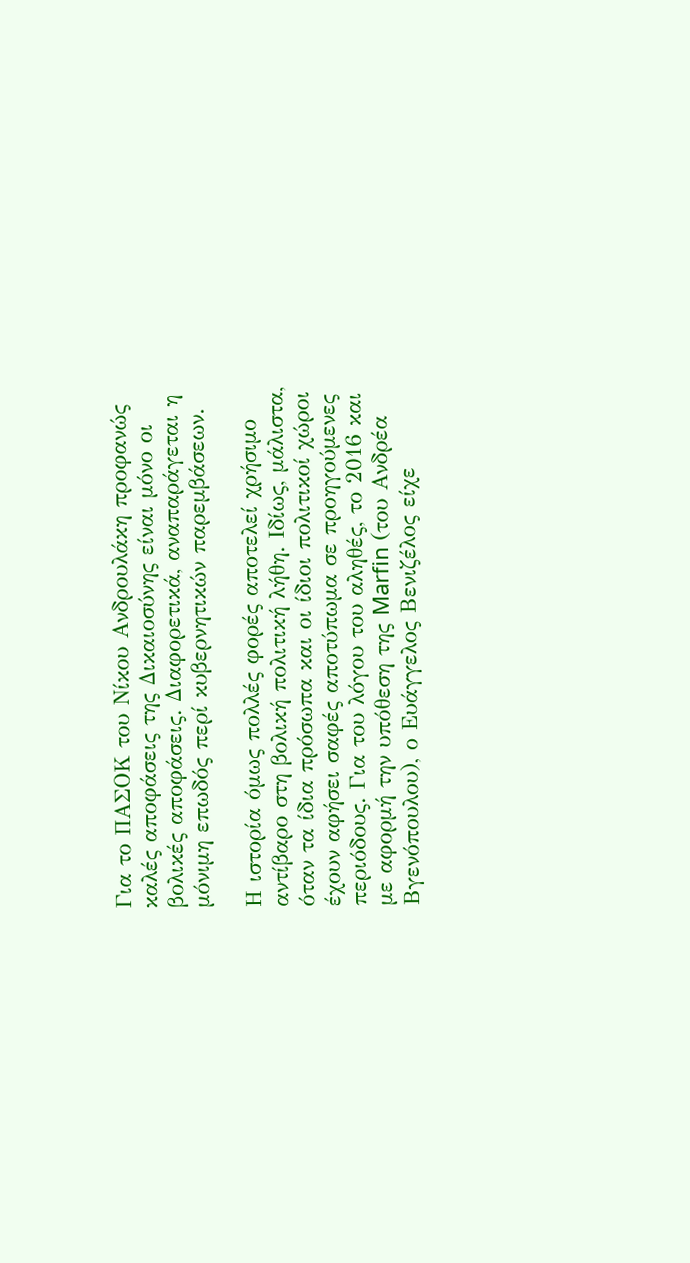Για το ΠΑΣΟΚ του Νίκου Ανδρουλάκη προφανώς καλές αποφάσεις της Δικαιοσύνης είναι μόνο οι βολικές αποφάσεις. Διαφορετικά, αναπαράγεται η μόνιμη επωδός περί κυβερνητικών παρεμβάσεων.

Η ιστορία όμως πολλές φορές αποτελεί χρήσιμο αντίβαρο στη βολική πολιτική λήθη. Ιδίως, μάλιστα, όταν τα ίδια πρόσωπα και οι ίδιοι πολιτικοί χώροι έχουν αφήσει σαφές αποτύπωμα σε προηγούμενες περιόδους. Για του λόγου του αληθές, το 2016 και με αφορμή την υπόθεση της Marfin (του Ανδρέα Βγενόπουλου), ο Ευάγγελος Βενιζέλος είχε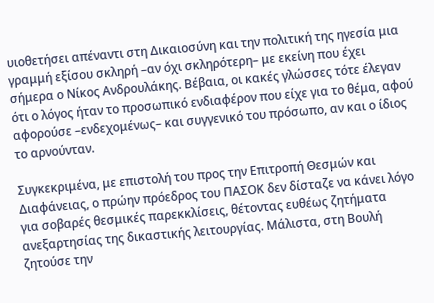υιοθετήσει απέναντι στη Δικαιοσύνη και την πολιτική της ηγεσία μια γραμμή εξίσου σκληρή –αν όχι σκληρότερη– με εκείνη που έχει σήμερα ο Νίκος Ανδρουλάκης. Βέβαια, οι κακές γλώσσες τότε έλεγαν ότι ο λόγος ήταν το προσωπικό ενδιαφέρον που είχε για το θέμα, αφού αφορούσε –ενδεχομένως– και συγγενικό του πρόσωπο, αν και ο ίδιος το αρνούνταν.

Συγκεκριμένα, με επιστολή του προς την Επιτροπή Θεσμών και Διαφάνειας, ο πρώην πρόεδρος του ΠΑΣΟΚ δεν δίσταζε να κάνει λόγο για σοβαρές θεσμικές παρεκκλίσεις, θέτοντας ευθέως ζητήματα ανεξαρτησίας της δικαστικής λειτουργίας. Μάλιστα, στη Βουλή ζητούσε την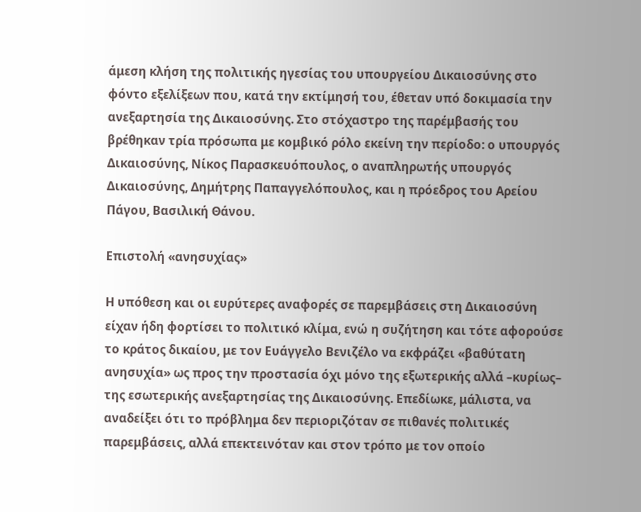άμεση κλήση της πολιτικής ηγεσίας του υπουργείου Δικαιοσύνης στο φόντο εξελίξεων που, κατά την εκτίμησή του, έθεταν υπό δοκιμασία την ανεξαρτησία της Δικαιοσύνης. Στο στόχαστρο της παρέμβασής του βρέθηκαν τρία πρόσωπα με κομβικό ρόλο εκείνη την περίοδο: ο υπουργός Δικαιοσύνης, Νίκος Παρασκευόπουλος, ο αναπληρωτής υπουργός Δικαιοσύνης, Δημήτρης Παπαγγελόπουλος, και η πρόεδρος του Αρείου Πάγου, Βασιλική Θάνου.

Επιστολή «ανησυχίας»

Η υπόθεση και οι ευρύτερες αναφορές σε παρεμβάσεις στη Δικαιοσύνη είχαν ήδη φορτίσει το πολιτικό κλίμα, ενώ η συζήτηση και τότε αφορούσε το κράτος δικαίου, με τον Ευάγγελο Βενιζέλο να εκφράζει «βαθύτατη ανησυχία» ως προς την προστασία όχι μόνο της εξωτερικής αλλά –κυρίως– της εσωτερικής ανεξαρτησίας της Δικαιοσύνης. Επεδίωκε, μάλιστα, να αναδείξει ότι το πρόβλημα δεν περιοριζόταν σε πιθανές πολιτικές παρεμβάσεις, αλλά επεκτεινόταν και στον τρόπο με τον οποίο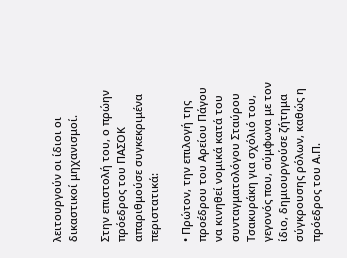λειτουργούν οι ίδιοι οι δικαστικοί μηχανισμοί.

Στην επιστολή του, ο πρώην πρόεδρος του ΠΑΣΟΚ απαριθμούσε συγκεκριμένα περιστατικά:

• Πρώτον, την επιλογή της προέδρου του Αρείου Πάγου να κινηθεί νομικά κατά του συνταγματολόγου Σταύρου Τσακυράκη για σχόλιό του, γεγονός που, σύμφωνα με τον ίδιο, δημιουργούσε ζήτημα σύγκρουσης ρόλων, καθώς η πρόεδρος του Α.Π.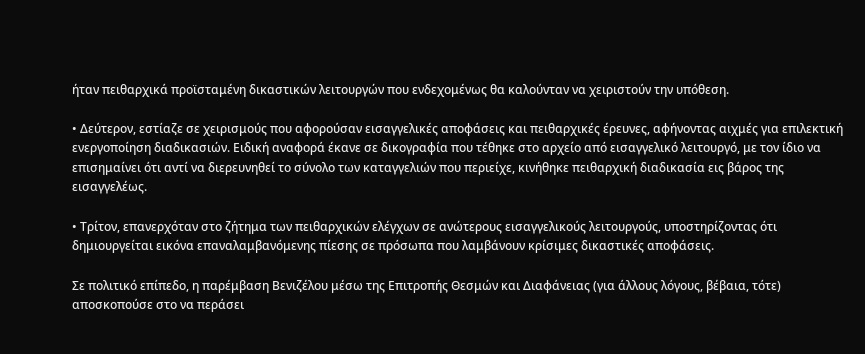ήταν πειθαρχικά προϊσταμένη δικαστικών λειτουργών που ενδεχομένως θα καλούνταν να χειριστούν την υπόθεση.

• Δεύτερον, εστίαζε σε χειρισμούς που αφορούσαν εισαγγελικές αποφάσεις και πειθαρχικές έρευνες, αφήνοντας αιχμές για επιλεκτική ενεργοποίηση διαδικασιών. Ειδική αναφορά έκανε σε δικογραφία που τέθηκε στο αρχείο από εισαγγελικό λειτουργό, με τον ίδιο να επισημαίνει ότι αντί να διερευνηθεί το σύνολο των καταγγελιών που περιείχε, κινήθηκε πειθαρχική διαδικασία εις βάρος της εισαγγελέως.

• Τρίτον, επανερχόταν στο ζήτημα των πειθαρχικών ελέγχων σε ανώτερους εισαγγελικούς λειτουργούς, υποστηρίζοντας ότι δημιουργείται εικόνα επαναλαμβανόμενης πίεσης σε πρόσωπα που λαμβάνουν κρίσιμες δικαστικές αποφάσεις.

Σε πολιτικό επίπεδο, η παρέμβαση Βενιζέλου μέσω της Επιτροπής Θεσμών και Διαφάνειας (για άλλους λόγους, βέβαια, τότε) αποσκοπούσε στο να περάσει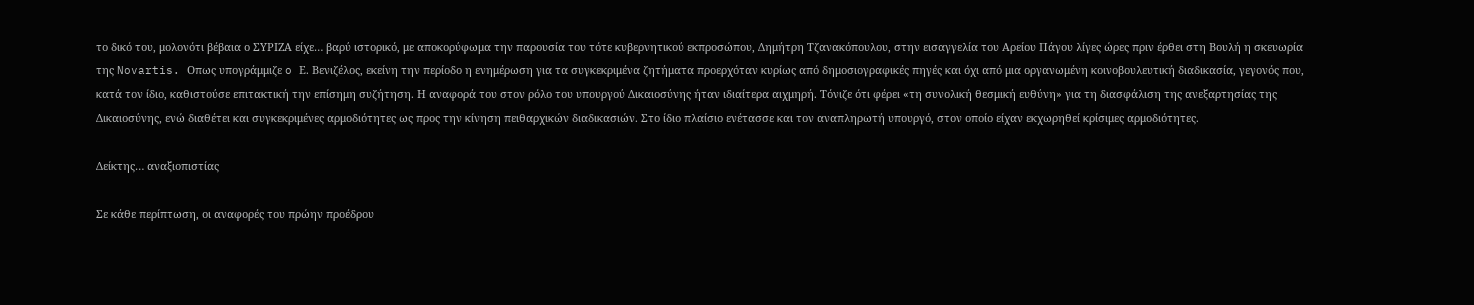το δικό του, μολονότι βέβαια ο ΣΥΡΙΖΑ είχε… βαρύ ιστορικό, με αποκορύφωμα την παρουσία του τότε κυβερνητικού εκπροσώπου, Δημήτρη Τζανακόπουλου, στην εισαγγελία του Αρείου Πάγου λίγες ώρες πριν έρθει στη Βουλή η σκευωρία της Novartis. Οπως υπογράμμιζε o Ε. Βενιζέλος, εκείνη την περίοδο η ενημέρωση για τα συγκεκριμένα ζητήματα προερχόταν κυρίως από δημοσιογραφικές πηγές και όχι από μια οργανωμένη κοινοβουλευτική διαδικασία, γεγονός που, κατά τον ίδιο, καθιστούσε επιτακτική την επίσημη συζήτηση. Η αναφορά του στον ρόλο του υπουργού Δικαιοσύνης ήταν ιδιαίτερα αιχμηρή. Τόνιζε ότι φέρει «τη συνολική θεσμική ευθύνη» για τη διασφάλιση της ανεξαρτησίας της Δικαιοσύνης, ενώ διαθέτει και συγκεκριμένες αρμοδιότητες ως προς την κίνηση πειθαρχικών διαδικασιών. Στο ίδιο πλαίσιο ενέτασσε και τον αναπληρωτή υπουργό, στον οποίο είχαν εκχωρηθεί κρίσιμες αρμοδιότητες.

Δείκτης… αναξιοπιστίας

Σε κάθε περίπτωση, οι αναφορές του πρώην προέδρου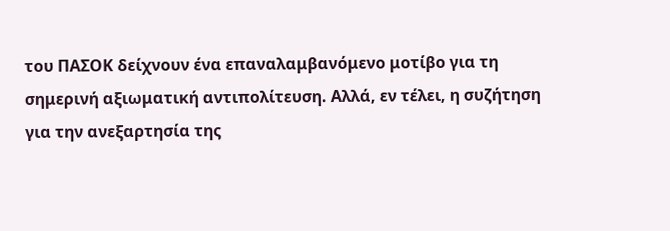του ΠΑΣΟΚ δείχνουν ένα επαναλαμβανόμενο μοτίβο για τη σημερινή αξιωματική αντιπολίτευση. Αλλά, εν τέλει, η συζήτηση για την ανεξαρτησία της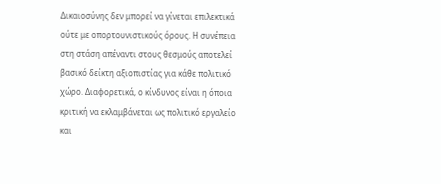Δικαιοσύνης δεν μπορεί να γίνεται επιλεκτικά ούτε με οπορτουνιστικούς όρους. Η συνέπεια στη στάση απέναντι στους θεσμούς αποτελεί βασικό δείκτη αξιοπιστίας για κάθε πολιτικό χώρο. Διαφορετικά, ο κίνδυνος είναι η όποια κριτική να εκλαμβάνεται ως πολιτικό εργαλείο και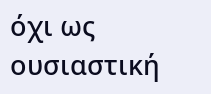όχι ως ουσιαστική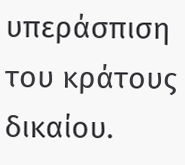υπεράσπιση του κράτους δικαίου.